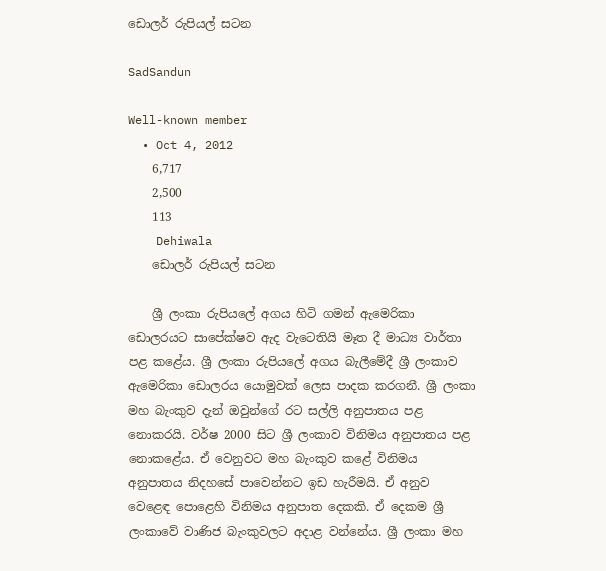ඩොලර් රුපියල් සටන

SadSandun

Well-known member
  • Oct 4, 2012
    6,717
    2,500
    113
    Dehiwala
    ඩොලර් රුපියල් සටන

    ශ්‍රී ලංකා රුපියලේ අගය හිටි ගමන් ඇමෙරිකා ඩොලරයට සාපේක්ෂව ඇද වැටෙතියි මෑත දී මාධ්‍ය වාර්තා පළ කළේය. ශ්‍රී ලංකා රුපියලේ අගය බැලීමේදී ශ්‍රී ලංකාව ඇමෙරිකා ඩොලරය යොමුවක් ලෙස පාදක කරගනී. ශ්‍රී ලංකා මහ බැංකුව දැන් ඔවුන්ගේ රට සල්ලි අනුපාතය පළ නොකරයි. වර්ෂ 2000 සිට ශ්‍රී ලංකාව විනිමය අනුපාතය පළ නොකළේය. ඒ වෙනුවට මහ බැංකුව කළේ විනිමය අනුපාතය නිදහසේ පාවෙන්නට ඉඩ හැරීමයි. ඒ අනුව වෙළෙඳ පොළෙහි විනිමය අනුපාත දෙකකි. ඒ දෙකම ශ්‍රී ලංකාවේ වාණිජ බැංකුවලට අදාළ වන්නේය. ශ්‍රී ලංකා මහ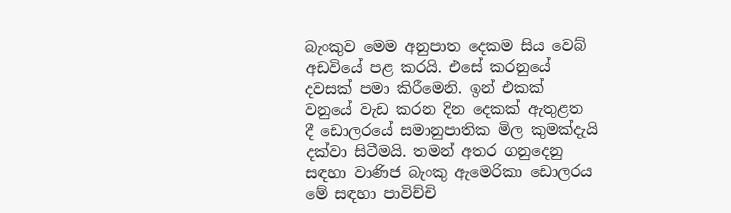බැංකුව මෙම අනුපාත දෙකම සිය වෙබ් අඩවියේ පළ කරයි. එසේ කරනුයේ දවසක් පමා කිරීමෙනි. ඉන් එකක් වනුයේ වැඩ කරන දින දෙකක් ඇතුළත දී ඩොලරයේ සමානුපාතික මිල කුමක්දැයි දක්වා සිටීමයි. තමන් අතර ගනුදෙනු සඳහා වාණිජ බැංකු ඇමෙරිකා ඩොලරය මේ සඳහා පාවිච්චි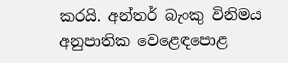කරයි. අන්තර් බැංකු විනිමය අනුපාතික වෙළෙඳපොළ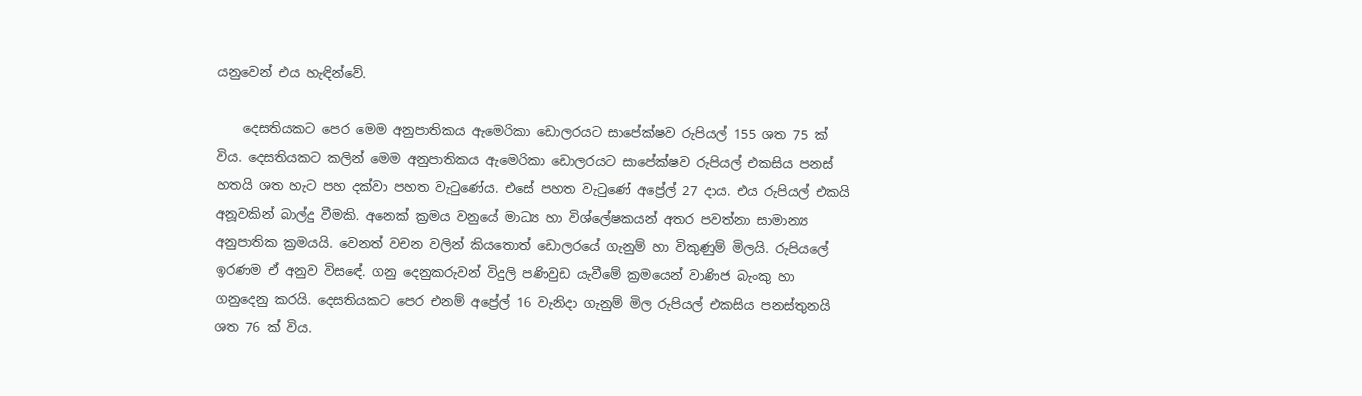යනුවෙන් එය හැඳින්වේ.

    දෙසතියකට පෙර මෙම අනුපාතිකය ඇමෙරිකා ඩොලරයට සාපේක්ෂව රුපියල් 155 ශත 75 ක් විය. දෙසතියකට කලින් මෙම අනුපාතිකය ඇමෙරිකා ඩොලරයට සාපේක්ෂව රුපියල් එකසිය පනස් හතයි ශත හැට පහ දක්වා පහත වැටුණේය. එසේ පහත වැටුණේ අප්‍රේල් 27 දාය. එය රුපියල් එකයි අනූවකින් බාල්දු වීමකි. අනෙක් ක්‍රමය වනුයේ මාධ්‍ය හා විශ්ලේෂකයන් අතර පවත්නා සාමාන්‍ය අනුපාතික ක්‍රමයයි. වෙනත් වචන වලින් කියතොත් ඩොලරයේ ගැනුම් හා විකුණුම් මිලයි. රුපියලේ ඉරණම ඒ අනුව විසඳේ. ගනු දෙනුකරුවන් විදුලි පණිවුඩ යැවීමේ ක්‍රමයෙන් වාණිජ බැංකු හා ගනුදෙනු කරයි. දෙසතියකට පෙර එනම් අප්‍රේල් 16 වැනිදා ගැනුම් මිල රුපියල් එකසිය පනස්තුනයි ශත 76 ක් විය.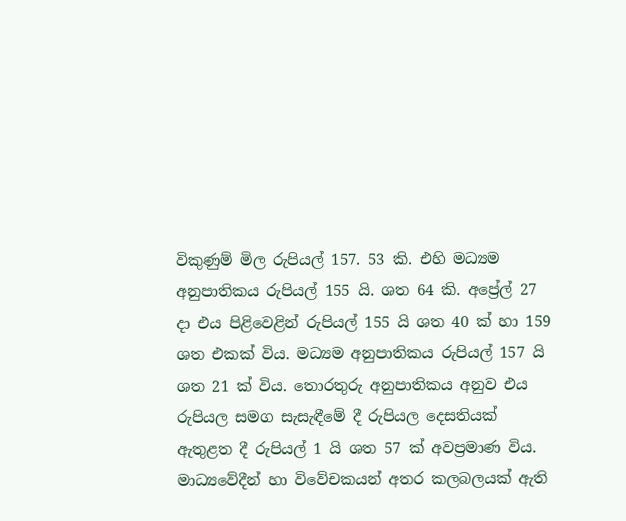විකුණුම් මිල රුපියල් 157. 53 කි. එහි මධ්‍යම අනුපාතිකය රුපියල් 155 යි. ශත 64 කි. අප්‍රේල් 27 දා එය පිළිවෙළින් රුපියල් 155 යි ශත 40 ක් හා 159 ශත එකක් විය. මධ්‍යම අනුපාතිකය රුපියල් 157 යි ශත 21 ක් විය. තොරතුරු අනුපාතිකය අනුව එය රුපියල සමග සැසැඳීමේ දී රුපියල දෙසතියක් ඇතුළත දී රුපියල් 1 යි ශත 57 ක් අවප්‍රමාණ විය. මාධ්‍යවේදීන් හා විවේචකයන් අතර කලබලයක් ඇති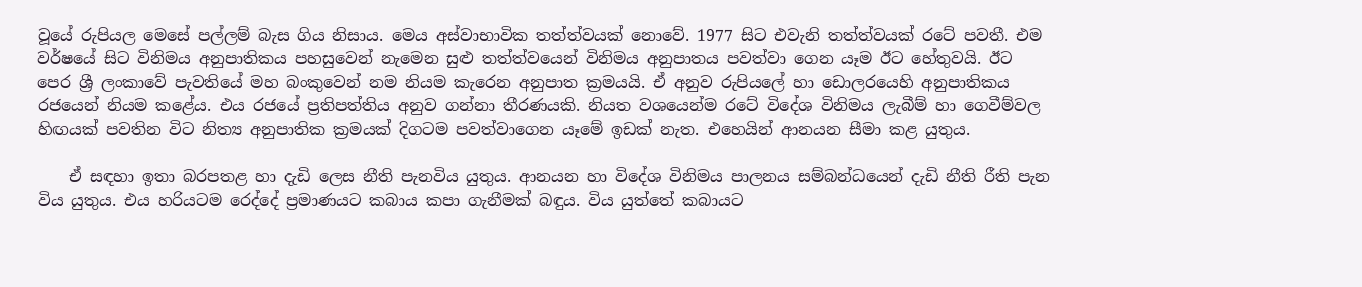වූයේ රුපියල මෙසේ පල්ලම් බැස ගිය නිසාය. මෙය අස්වාභාවික තත්ත්වයක් නොවේ. 1977 සිට එවැනි තත්ත්වයක් රටේ පවතී. එම වර්ෂයේ සිට විනිමය අනුපාතිකය පහසුවෙන් නැමෙන සුළු තත්ත්වයෙන් විනිමය අනුපාතය පවත්වා ගෙන යෑම ඊට හේතුවයි. ඊට පෙර ශ්‍රී ලංකාවේ පැවතියේ මහ බංකුවෙන් නම නියම කැරෙන අනුපාත ක්‍රමයයි. ඒ අනුව රුපියලේ හා ඩොලරයෙහි අනුපාතිකය රජයෙන් නියම කළේය. එය රජයේ ප්‍රතිපත්තිය අනුව ගන්නා තීරණයකි. නියත වශයෙන්ම රටේ විදේශ විනිමය ලැබීම් හා ගෙවීම්වල හිඟයක් පවතින විට නිත්‍ය අනුපාතික ක්‍රමයක් දිගටම පවත්වාගෙන යෑමේ ඉඩක් නැත. එහෙයින් ආනයන සීමා කළ යුතුය.

    ඒ සඳහා ඉතා බරපතළ හා දැඩි ලෙස නීති පැනවිය යුතුය. ආනයන හා විදේශ විනිමය පාලනය සම්බන්ධයෙන් දැඩි නීති රීති පැන විය යුතුය. එය හරියටම රෙද්දේ ප්‍රමාණයට කබාය කපා ගැනීමක් බඳුය. විය යුත්තේ කබායට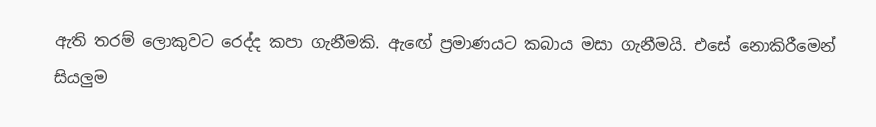ඇති තරම් ලොකුවට රෙද්ද කපා ගැනීමකි. ඇඟේ ප්‍රමාණයට කබාය මසා ගැනීමයි. එසේ නොකිරීමෙන් සියලුම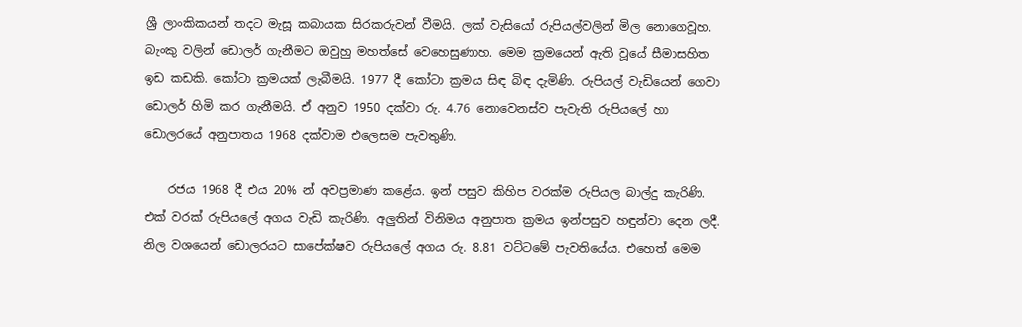ශ්‍රී ලාංකිකයන් තදට මැසූ කබායක සිරකරුවන් වීමයි. ලක් වැසියෝ රුපියල්වලින් මිල නොගෙවූහ. බැංකු වලින් ඩොලර් ගැනීමට ඔවුහු මහත්සේ වෙහෙසුණාහ. මෙම ක්‍රමයෙන් ඇති වූයේ සීමාසහිත ඉඩ කඩකි. කෝටා ක්‍රමයක් ලැබීමයි. 1977 දී කෝටා ක්‍රමය සිඳ බිඳ දැමිණි. රුපියල් වැඩියෙන් ගෙවා ඩොලර් හිමි කර ගැනීමයි. ඒ අනුව 1950 දක්වා රු. 4.76 නොවෙනස්ව පැවැති රුපියලේ හා ඩොලරයේ අනුපාතය 1968 දක්වාම එලෙසම පැවතුණි.

    රජය 1968 දී එය 20% න් අවප්‍රමාණ කළේය. ඉන් පසුව කිහිප වරක්ම රුපියල බාල්දු කැරිණි. එක් වරක් රුපියලේ අගය වැඩි කැරිණි. අලුතින් විනිමය අනුපාත ක්‍රමය ඉන්පසුව හඳුන්වා දෙන ලදී. නිල වශයෙන් ඩොලරයට සාපේක්ෂව රුපියලේ අගය රු. 8.81 වට්ටමේ පැවතියේය. එහෙත් මෙම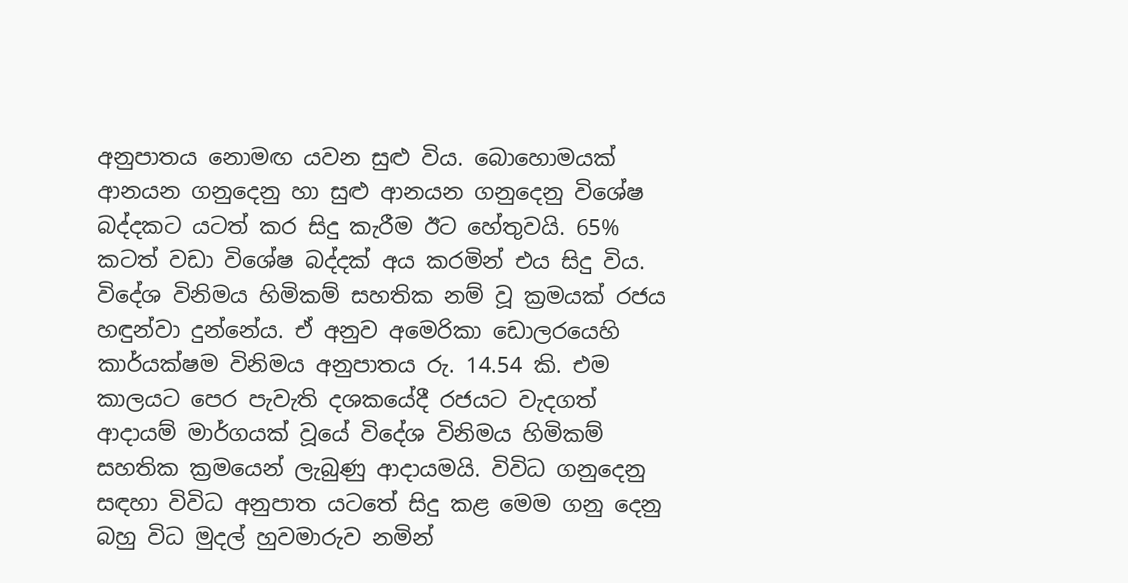අනුපාතය නොමඟ යවන සුළු විය. බොහොමයක් ආනයන ගනුදෙනු හා සුළු ආනයන ගනුදෙනු විශේෂ බද්දකට යටත් කර සිදු කැරීම ඊට හේතුවයි. 65% කටත් වඩා විශේෂ බද්දක් අය කරමින් එය සිදු විය. විදේශ විනිමය හිමිකම් සහතික නම් වූ ක්‍රමයක් රජය හඳුන්වා දුන්නේය. ඒ අනුව අමෙරිකා ඩොලරයෙහි කාර්යක්ෂම විනිමය අනුපාතය රු. 14.54 කි. එම කාලයට පෙර පැවැති දශකයේදී රජයට වැදගත් ආදායම් මාර්ගයක් වූයේ විදේශ විනිමය හිමිකම් සහතික ක්‍රමයෙන් ලැබුණු ආදායමයි. විවිධ ගනුදෙනු සඳහා විවිධ අනුපාත යටතේ සිදු කළ මෙම ගනු දෙනු බහු විධ මුදල් හුවමාරුව නමින්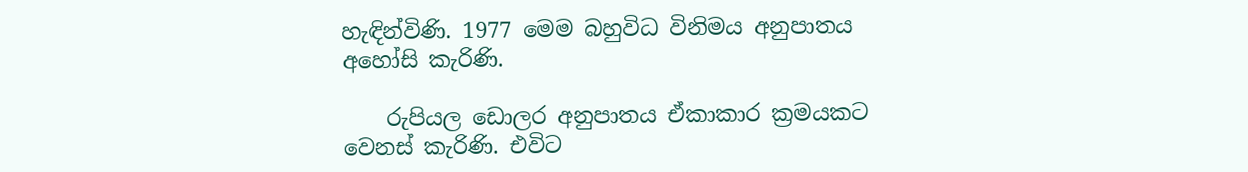හැඳින්විණි. 1977 මෙම බහුවිධ විනිමය අනුපාතය අහෝසි කැරිණි.

    රුපියල ඩොලර අනුපාතය ඒකාකාර ක්‍රමයකට වෙනස් කැරිණි. එවිට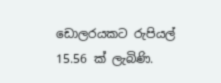ඩොලරයකට රුපියල් 15.56 ක් ලැබිණි.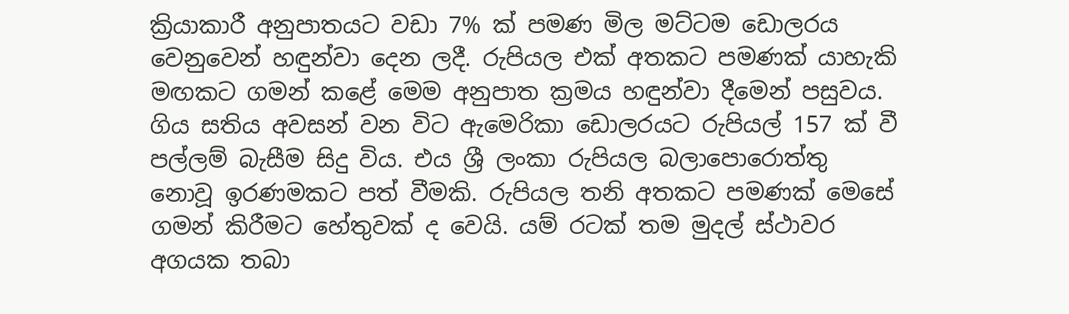ක්‍රියාකාරී අනුපාතයට වඩා 7% ක් පමණ මිල මට්ටම ඩොලරය වෙනුවෙන් හඳුන්වා දෙන ලදී. රුපියල එක් අතකට පමණක් යාහැකි මඟකට ගමන් කළේ මෙම අනුපාත ක්‍රමය හඳුන්වා දීමෙන් පසුවය. ගිය සතිය අවසන් වන විට ඇමෙරිකා ඩොලරයට රුපියල් 157 ක් වී පල්ලම් බැසීම සිදු විය. එය ශ්‍රී ලංකා රුපියල බලාපොරොත්තු නොවූ ඉරණමකට පත් වීමකි. රුපියල තනි අතකට පමණක් මෙසේ ගමන් කිරීමට හේතුවක් ද වෙයි. යම් රටක් තම මුදල් ස්ථාවර අගයක තබා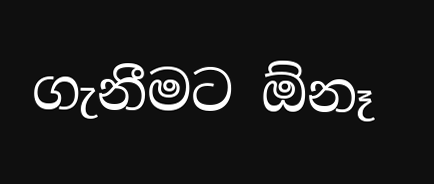ගැනීමට ඕනෑ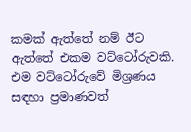කමක් ඇත්තේ නම් ඊට ඇත්තේ එකම වට්ටෝරුවකි. එම වට්ටෝරුවේ මිශ්‍රණය සඳහා ප්‍රමාණවත්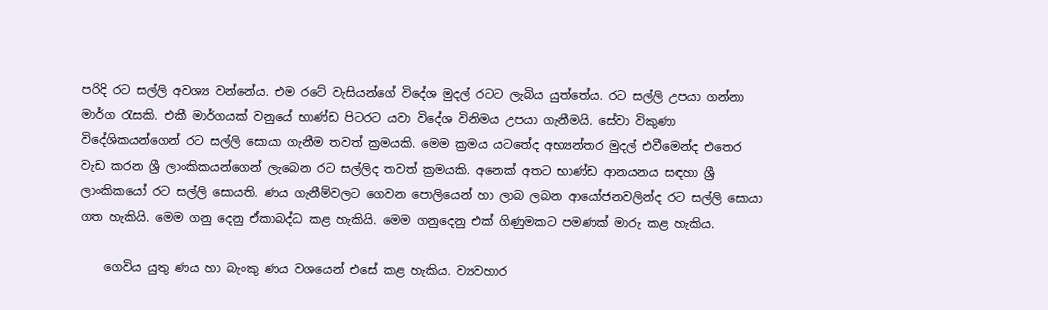පරිදි රට සල්ලි අවශ්‍ය වන්නේය. එම රටේ වැසියන්ගේ විදේශ මුදල් රටට ලැබිය යුත්තේය. රට සල්ලි උපයා ගන්නා මාර්ග රැසකි. එකී මාර්ගයක් වනුයේ භාණ්ඩ පිටරට යවා විදේශ විනිමය උපයා ගැනීමයි. සේවා විකුණා විදේශිකයන්ගෙන් රට සල්ලි සොයා ගැනීම තවත් ක්‍රමයකි. මෙම ක්‍රමය යටතේද අභ්‍යන්තර මුදල් එවීමෙන්ද එතෙර වැඩ කරන ශ්‍රී ලාංකිකයන්ගෙන් ලැබෙන රට සල්ලිද තවත් ක්‍රමයකි. අනෙක් අතට භාණ්ඩ ආනයනය සඳහා ශ්‍රී ලාංකිකයෝ රට සල්ලි සොයති. ණය ගැනීම්වලට ගෙවන පොලියෙන් හා ලාබ ලබන ආයෝජනවලින්ද රට සල්ලි සොයා ගත හැකියි. මෙම ගනු දෙනු ඒකාබද්ධ කළ හැකියි. මෙම ගනුදෙනු එක් ගිණුමකට පමණක් මාරු කළ හැකිය.

    ගෙවිය යුතු ණය හා බැංකු ණය වශයෙන් එසේ කළ හැකිය. ව්‍යවහාර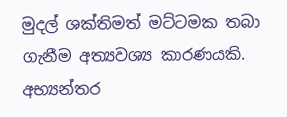මුදල් ශක්තිමත් මට්ටමක තබා ගැනීම අත්‍යවශ්‍ය කාරණයකි. අභ්‍යන්තර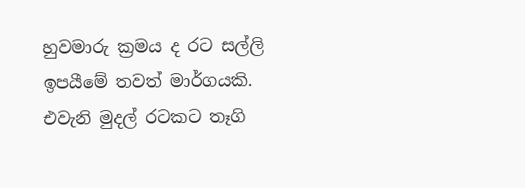හුවමාරු ක්‍රමය ද රට සල්ලි ඉපයීමේ තවත් මාර්ගයකි. එවැනි මුදල් රටකට තෑගි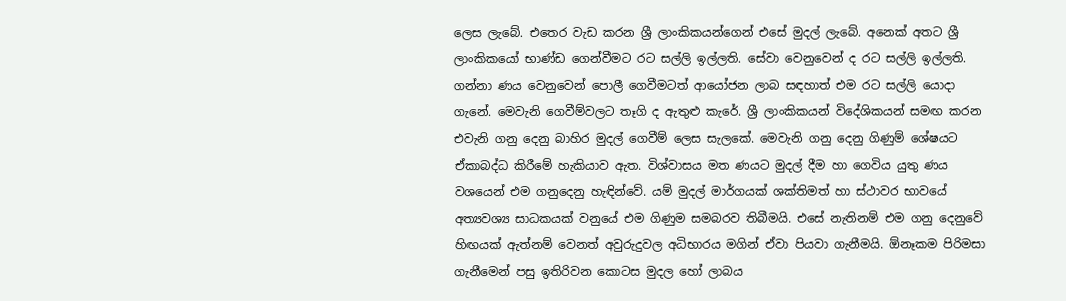ලෙස ලැබේ. එතෙර වැඩ කරන ශ්‍රී ලාංකිකයන්ගෙන් එසේ මුදල් ලැබේ. අනෙක් අතට ශ්‍රී ලාංකිකයෝ භාණ්ඩ ගෙන්වීමට රට සල්ලි ඉල්ලති. සේවා වෙනුවෙන් ද රට සල්ලි ඉල්ලති. ගන්නා ණය වෙනුවෙන් පොලී ගෙවීමටත් ආයෝජන ලාබ සඳහාත් එම රට සල්ලි යොදා ගැනේ. මෙවැනි ගෙවීම්වලට තෑගි ද ඇතුළු කැරේ. ශ්‍රී ලාංකිකයන් විදේශිකයන් සමඟ කරන එවැනි ගනු දෙනු බාහිර මුදල් ගෙවීම් ලෙස සැලකේ. මෙවැනි ගනු දෙනු ගිණුම් ශේෂයට ඒකාබද්ධ කිරීමේ හැකියාව ඇත. විශ්වාසය මත ණයට මුදල් දීම හා ගෙවිය යුතු ණය වශයෙන් එම ගනුදෙනු හැඳින්වේ. යම් මුදල් මාර්ගයක් ශක්තිමත් හා ස්ථාවර භාවයේ අත්‍යවශ්‍ය සාධකයක් වනුයේ එම ගිණුම සමබරව තිබීමයි. එසේ නැතිනම් එම ගනු දෙනුවේ හිඟයක් ඇත්නම් වෙනත් අවුරුදුවල අධිභාරය මගින් ඒවා පියවා ගැනීමයි. ඕනෑකම පිරිමසා ගැනීමෙන් පසු ඉතිරිවන කොටස මුදල හෝ ලාබය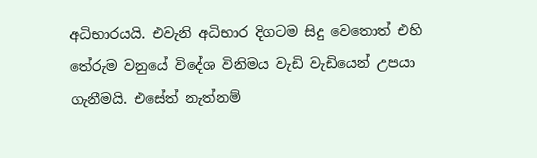අධිභාරයයි. එවැනි අධිභාර දිගටම සිදු වෙතොත් එහි තේරුම වනුයේ විදේශ විනිමය වැඩි වැඩියෙන් උපයා ගැනීමයි. එසේත් නැත්නම්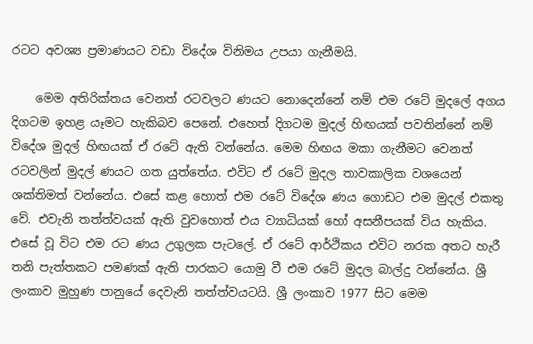රටට අවශ්‍ය ප්‍රමාණයට වඩා විදේශ විනිමය උපයා ගැනීමයි.

    මෙම අතිරික්තය වෙනත් රටවලට ණයට නොදෙන්නේ නම් එම රටේ මුදලේ අගය දිගටම ඉහළ යෑමට හැකිබව පෙනේ. එහෙත් දිගටම මුදල් හිඟයක් පවතින්නේ නම් විදේශ මුදල් හිඟයක් ඒ රටේ ඇති වන්නේය. මෙම හිඟය මකා ගැනීමට වෙනත් රටවලින් මුදල් ණයට ගත යුත්තේය. එවිට ඒ රටේ මුදල තාවකාලික වශයෙන් ශක්තිමත් වන්නේය. එසේ කළ හොත් එම රටේ විදේශ ණය ගොඩට එම මුදල් එකතු වේ. එවැනි තත්ත්වයක් ඇති වුවහොත් එය ව්‍යාධියක් හෝ අසනීපයක් විය හැකිය. එසේ වූ විට එම රට ණය උගුලක පැටලේ. ඒ රටේ ආර්ථිකය එවිට නරක අතට හැරී තනි පැත්තකට පමණක් ඇති පාරකට යොමු වී එම රටේ මුදල බාල්දු වන්නේය. ශ්‍රී ලංකාව මුහුණ පානුයේ දෙවැනි තත්ත්වයටයි. ශ්‍රී ලංකාව 1977 සිට මෙම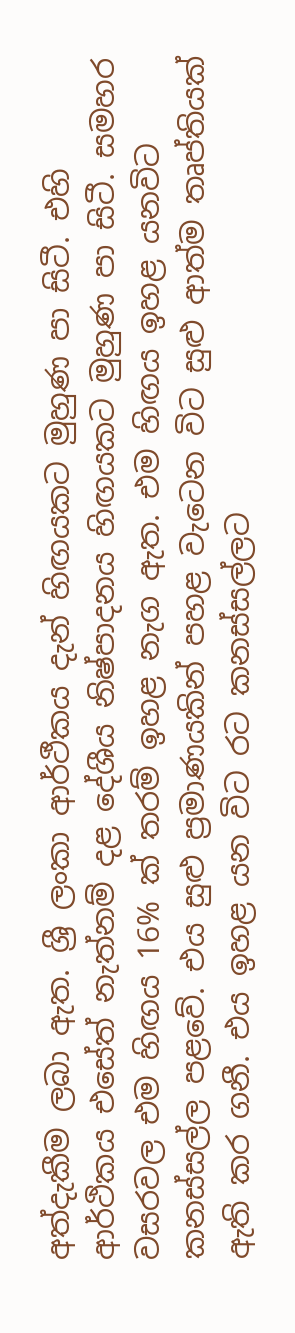අත්දැකීම ලබා ඇත. ශ්‍රී ලංකා ආර්ථීකය දැන් හිඟයකට මුහුණ පා සිටී. එහි ආර්ථිකය එසේත් නැත්නම් දළ දේශීය නිෂ්පාදනය හිඟයකට මුහුණ පා සිටී. සමහර වසරවල එම හිඟය 16% ක් තරම් ඉහළ නැග ඇත. එම හිඟය ඉහළ යනවිට කනස්සල්ල පළවේ. එය සුළු ප්‍රමාණයකින් පහළ වැටෙන විට සුළු ආත්ම තෘප්තියක් ඇති කර ගනී. එය ඉහළ යන විට රට කනස්සල්ලට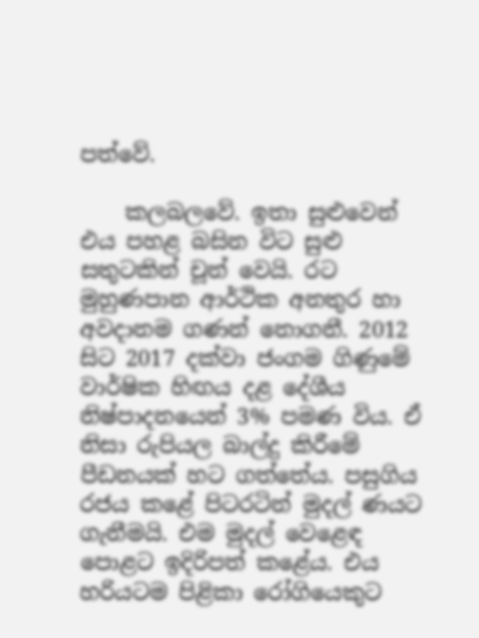පත්වේ.

    කලබලවේ. ඉතා සුළුවෙන් එය පහළ බසින විට සුළු සතුටකින් චූන් වෙයි. රට මුහුණපාන ආර්ථික අනතුර හා අවදානම ගණන් නොගනී. 2012 සිට 2017 දක්වා ජංගම ගිණුමේ වාර්ෂික හිඟය දළ දේශීය නිෂ්පාදනයෙන් 3% පමණ විය. ඒ නිසා රුපියල බාල්දු කිරීමේ පීඩනයක් හට ගත්තේය. පසුගිය රජය කළේ පිටරටින් මුදල් ණයට ගැනීමයි. එම මුදල් වෙළෙඳ පොළට ඉදිරිපත් කළේය. එය හරියටම පිළිකා රෝගියෙකුට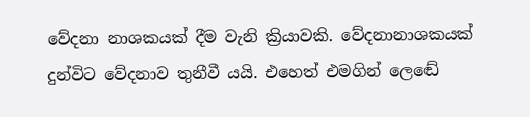වේදනා නාශකයක් දීම වැනි ක්‍රියාවකි. වේදනානාශකයක් දුන්විට වේදනාව තුනීවී යයි. එහෙත් එමගින් ලෙඬේ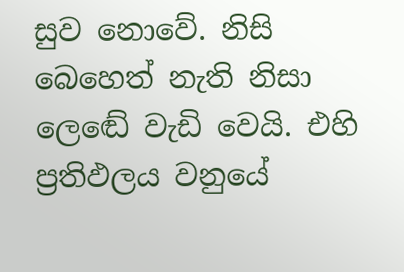සුව නොවේ. නිසි බෙහෙත් නැති නිසා ලෙඬේ වැඩි වෙයි. එහි ප්‍රතිඵලය වනුයේ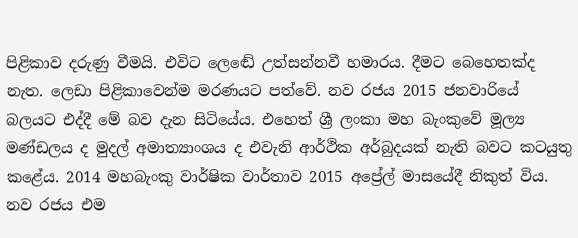පිළිකාව දරුණු වීමයි. එවිට ලෙඬේ උත්සන්නවී හමාරය. දීමට බෙහෙතක්ද නැත. ලෙඩා පිළිකාවෙන්ම මරණයට පත්වේ. නව රජය 2015 ජනවාරියේ බලයට එද්දී මේ බව දැන සිටියේය. එහෙත් ශ්‍රී ලංකා මහ බැංකුවේ මූල්‍ය මණ්ඩලය ද මුදල් අමාත්‍යාංශය ද එවැනි ආර්ථික අර්බුදයක් නැති බවට කටයුතු කළේය. 2014 මහබැංකු වාර්ෂික වාර්තාව 2015 අප්‍රේල් මාසයේදී නිකුත් විය. නව රජය එම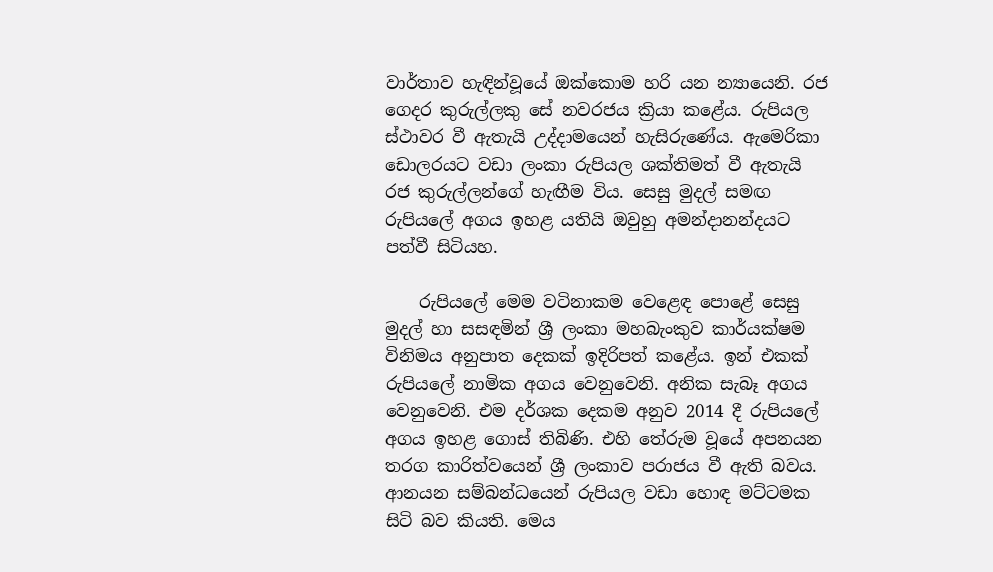වාර්තාව හැඳින්වූයේ ඔක්කොම හරි යන න්‍යායෙනි. රජ ගෙදර කුරුල්ලකු සේ නවරජය ක්‍රියා කළේය. රුපියල ස්ථාවර වී ඇතැයි උද්දාමයෙන් හැසිරුණේය. ඇමෙරිකා ඩොලරයට වඩා ලංකා රුපියල ශක්තිමත් වී ඇතැයි රජ කුරුල්ලන්ගේ හැඟීම විය. සෙසු මුදල් සමඟ රුපියලේ අගය ඉහළ යතියි ඔවුහු අමන්දානන්දයට පත්වී සිටියහ.

    රුපියලේ මෙම වටිනාකම වෙළෙඳ පොළේ සෙසු මුදල් හා සසඳමින් ශ්‍රී ලංකා මහබැංකුව කාර්යක්ෂම විනිමය අනුපාත දෙකක් ඉදිරිපත් කළේය. ඉන් එකක් රුපියලේ නාමික අගය වෙනුවෙනි. අනික සැබෑ අගය වෙනුවෙනි. එම දර්ශක දෙකම අනුව 2014 දී රුපියලේ අගය ඉහළ ගොස් තිබිණි. එහි තේරුම වූයේ අපනයන තරග කාරිත්වයෙන් ශ්‍රී ලංකාව පරාජය වී ඇති බවය. ආනයන සම්බන්ධයෙන් රුපියල වඩා හොඳ මට්ටමක සිටි බව කියති. මෙය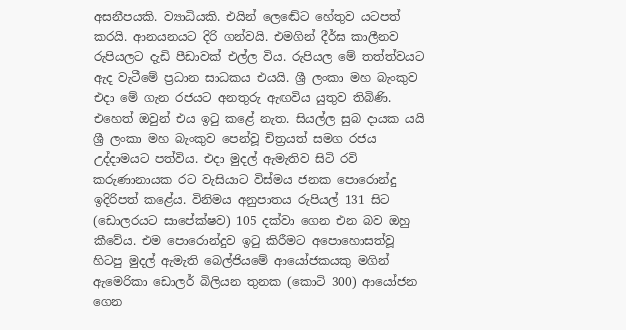අසනීපයකි. ව්‍යාධියකි. එයින් ලෙඬේට හේතුව යටපත් කරයි. ආනයනයට දිරි ගන්වයි. එමගින් දීර්ඝ කාලීනව රුපියලට දැඩි පීඩාවක් එල්ල විය. රුපියල මේ තත්ත්වයට ඇද වැටීමේ ප්‍රධාන සාධකය එයයි. ශ්‍රී ලංකා මහ බැංකුව එදා මේ ගැන රජයට අනතුරු ඇඟවිය යුතුව තිබිණි. එහෙත් ඔවුන් එය ඉටු කළේ නැත. සියල්ල සුබ දායක යයි ශ්‍රී ලංකා මහ බැංකුව පෙන්වූ චිත්‍රයත් සමග රජය උද්දාමයට පත්විය. එදා මුදල් ඇමැතිව සිටි රවි කරුණානායක රට වැසියාට විස්මය ජනක පොරොන්දු ඉදිරිපත් කළේය. විනිමය අනුපාතය රුපියල් 131 සිට (ඩොලරයට සාපේක්ෂව) 105 දක්වා ගෙන එන බව ඔහු කීවේය. එම පොරොන්දුව ඉටු කිරීමට අපොහොසත්වූ හිටපු මුදල් ඇමැති බෙල්ජියමේ ආයෝජකයකු මගින් ඇමෙරිකා ඩොලර් බිලියන තුනක (කොටි 300) ආයෝජන ගෙන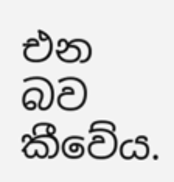එන බව කීවේය.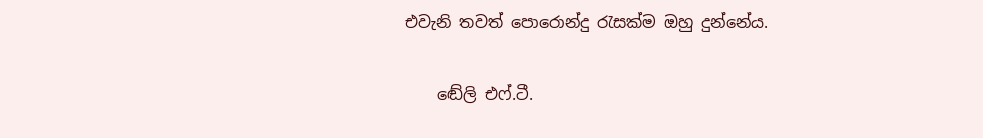එවැනි තවත් පොරොන්දු රැසක්ම ඔහු දුන්නේය.

    ඬේලි එෆ්.ටී.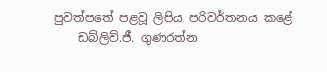පුවත්පතේ පළවූ ලිපිය පරිවර්තනය කළේ
    ඩබ්ලිව්.ජී. ගුණරත්න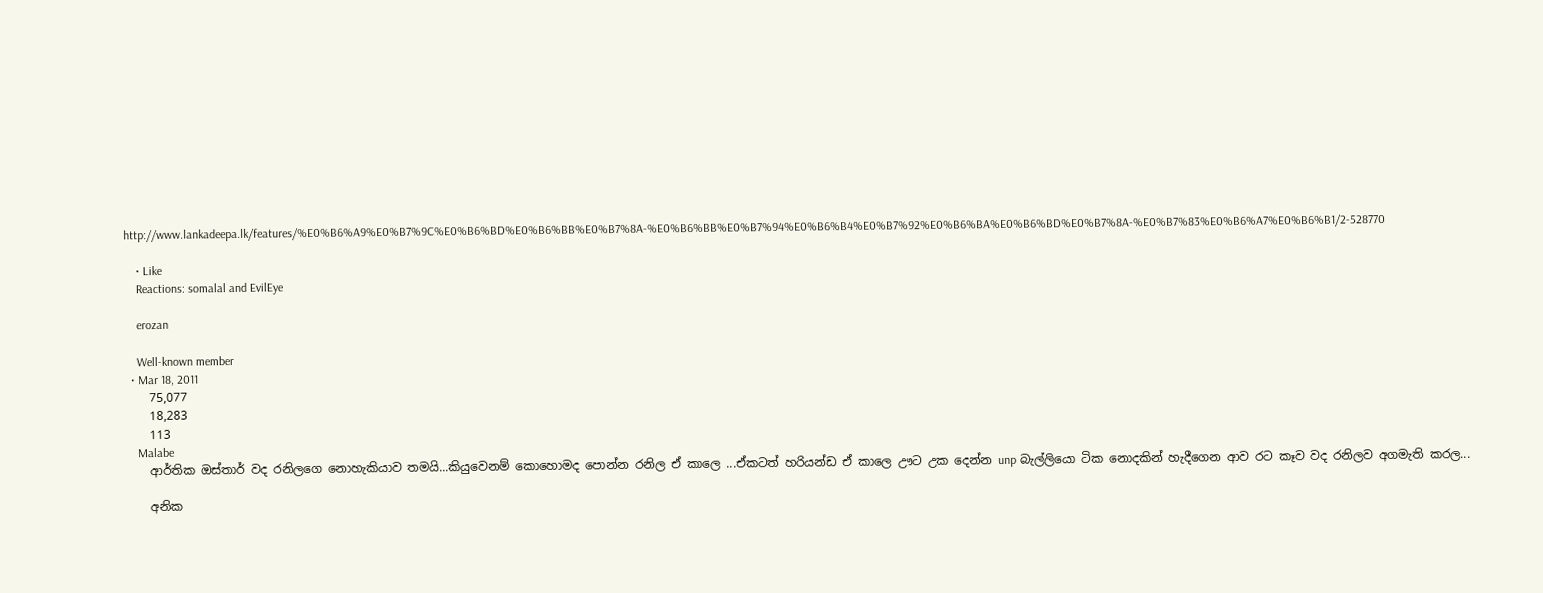http://www.lankadeepa.lk/features/%E0%B6%A9%E0%B7%9C%E0%B6%BD%E0%B6%BB%E0%B7%8A-%E0%B6%BB%E0%B7%94%E0%B6%B4%E0%B7%92%E0%B6%BA%E0%B6%BD%E0%B7%8A-%E0%B7%83%E0%B6%A7%E0%B6%B1/2-528770

    • Like
    Reactions: somalal and EvilEye

    erozan

    Well-known member
  • Mar 18, 2011
    75,077
    18,283
    113
    Malabe
    ආර්තික ඔස්තාර් වද රනිලගෙ නොහැකියාව තමයි...කියුවෙනම් කොහොමද පොන්න රනිල ඒ කාලෙ ...ඒකටත් හරියන්ඩ ඒ කාලෙ ඌට උක දෙන්න unp බැල්ලියො ටික නොදකින් හැදීගෙන ආව රට කෑව වද රනිලව අගමැති කරල...

    අනික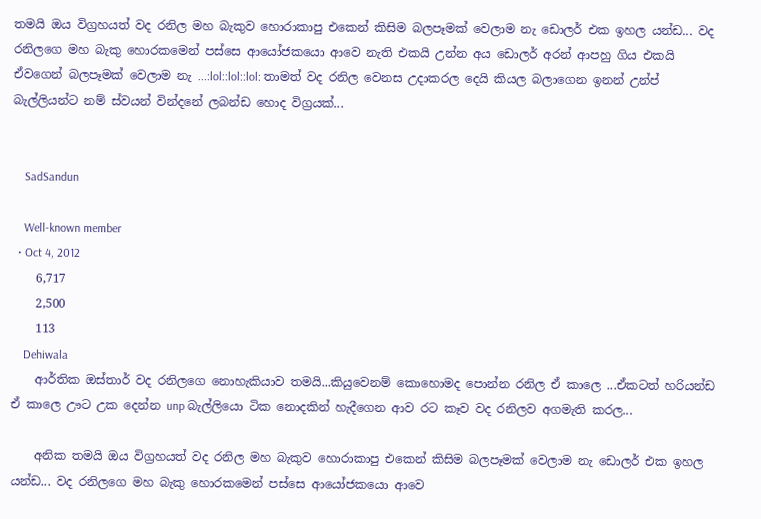තමයි ඔය විග්‍රහයත් වද රනිල මහ බැකුව හොරාකාපු එකෙන් කිසිම බලපෑමක් වෙලාම නැ ඩොලර් එක ඉහල යන්ඩ... වද රනිලගෙ මහ බැකු හොරකමෙන් පස්සෙ ආයෝජකයො ආවෙ නැති එකයි උන්න අය ඩොලර් අරන් ආපහු ගිය එකයි ඒවගෙන් බලපෑමක් වෙලාම නැ ...:lol::lol::lol: තාමත් වද රනිල වෙනස උදාකරල දෙයි කියල බලාගෙන ඉනන් උන්ප් බැල්ලියන්ට නම් ස්වයන් වින්දනේ ලබන්ඩ හොද විග්‍රයක්...


    SadSandun

    Well-known member
  • Oct 4, 2012
    6,717
    2,500
    113
    Dehiwala
    ආර්තික ඔස්තාර් වද රනිලගෙ නොහැකියාව තමයි...කියුවෙනම් කොහොමද පොන්න රනිල ඒ කාලෙ ...ඒකටත් හරියන්ඩ ඒ කාලෙ ඌට උක දෙන්න unp බැල්ලියො ටික නොදකින් හැදීගෙන ආව රට කෑව වද රනිලව අගමැති කරල...

    අනික තමයි ඔය විග්‍රහයත් වද රනිල මහ බැකුව හොරාකාපු එකෙන් කිසිම බලපෑමක් වෙලාම නැ ඩොලර් එක ඉහල යන්ඩ... වද රනිලගෙ මහ බැකු හොරකමෙන් පස්සෙ ආයෝජකයො ආවෙ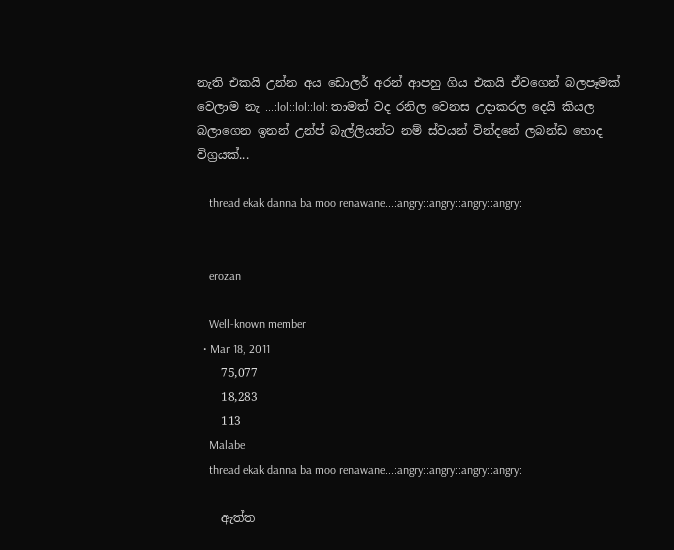නැති එකයි උන්න අය ඩොලර් අරන් ආපහු ගිය එකයි ඒවගෙන් බලපෑමක් වෙලාම නැ ...:lol::lol::lol: තාමත් වද රනිල වෙනස උදාකරල දෙයි කියල බලාගෙන ඉනන් උන්ප් බැල්ලියන්ට නම් ස්වයන් වින්දනේ ලබන්ඩ හොද විග්‍රයක්...

    thread ekak danna ba moo renawane...:angry::angry::angry::angry:


    erozan

    Well-known member
  • Mar 18, 2011
    75,077
    18,283
    113
    Malabe
    thread ekak danna ba moo renawane...:angry::angry::angry::angry:

    ඇත්ත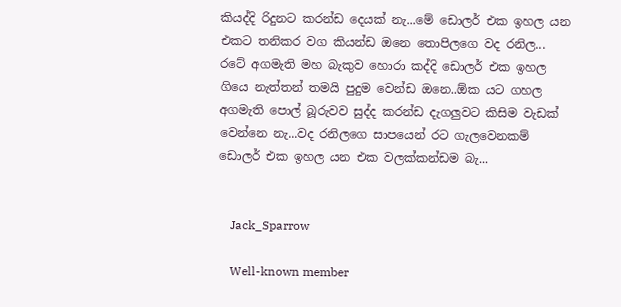කියද්දි රිදුනට කරන්ඩ දෙයක් නැ...මේ ඩොලර් එක ඉහල යන එකට තනිකර වග කියන්ඩ ඔනෙ තොපිලගෙ වද රනිල... රටේ අගමැති මහ බැකුව හොරා කද්දි ඩොලර් එක ඉහල ගියෙ නැත්තන් තමයි පුදුම වෙන්ඩ ඔනෙ..ඕක යට ගහල අගමැති පොල් බූරුවව සුද්ද කරන්ඩ දැගලුවට කිසිම වැඩක් වෙන්නෙ නැ...වද රනිලගෙ සාපයෙන් රට ගැලවෙනකම් ඩොලර් එක ඉහල යන එක වලක්කන්ඩම බැ...


    Jack_Sparrow

    Well-known member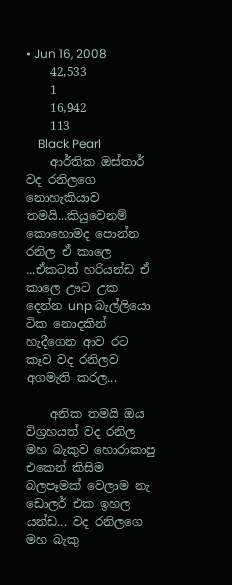• Jun 16, 2008
    42,533
    1
    16,942
    113
    Black Pearl
    ආර්තික ඔස්තාර් වද රනිලගෙ නොහැකියාව තමයි...කියුවෙනම් කොහොමද පොන්න රනිල ඒ කාලෙ ...ඒකටත් හරියන්ඩ ඒ කාලෙ ඌට උක දෙන්න unp බැල්ලියො ටික නොදකින් හැදීගෙන ආව රට කෑව වද රනිලව අගමැති කරල...

    අනික තමයි ඔය විග්‍රහයත් වද රනිල මහ බැකුව හොරාකාපු එකෙන් කිසිම බලපෑමක් වෙලාම නැ ඩොලර් එක ඉහල යන්ඩ... වද රනිලගෙ මහ බැකු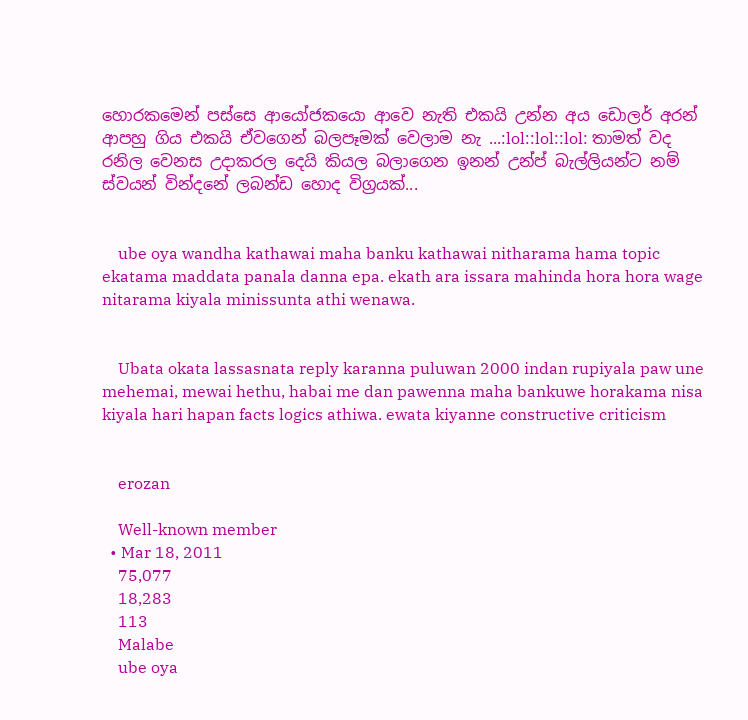හොරකමෙන් පස්සෙ ආයෝජකයො ආවෙ නැති එකයි උන්න අය ඩොලර් අරන් ආපහු ගිය එකයි ඒවගෙන් බලපෑමක් වෙලාම නැ ...:lol::lol::lol: තාමත් වද රනිල වෙනස උදාකරල දෙයි කියල බලාගෙන ඉනන් උන්ප් බැල්ලියන්ට නම් ස්වයන් වින්දනේ ලබන්ඩ හොද විග්‍රයක්...


    ube oya wandha kathawai maha banku kathawai nitharama hama topic ekatama maddata panala danna epa. ekath ara issara mahinda hora hora wage nitarama kiyala minissunta athi wenawa.


    Ubata okata lassasnata reply karanna puluwan 2000 indan rupiyala paw une mehemai, mewai hethu, habai me dan pawenna maha bankuwe horakama nisa kiyala hari hapan facts logics athiwa. ewata kiyanne constructive criticism


    erozan

    Well-known member
  • Mar 18, 2011
    75,077
    18,283
    113
    Malabe
    ube oya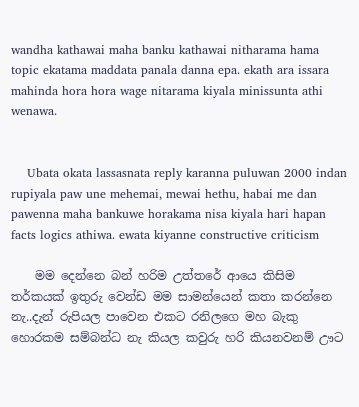wandha kathawai maha banku kathawai nitharama hama topic ekatama maddata panala danna epa. ekath ara issara mahinda hora hora wage nitarama kiyala minissunta athi wenawa.


    Ubata okata lassasnata reply karanna puluwan 2000 indan rupiyala paw une mehemai, mewai hethu, habai me dan pawenna maha bankuwe horakama nisa kiyala hari hapan facts logics athiwa. ewata kiyanne constructive criticism

    මම දෙන්නෙ බන් හරිම උත්තරේ ආයෙ කිසිම තර්කයක් ඉතුරු වෙන්ඩ මම සාමන්යෙන් කතා කරන්නෙ නැ..දැන් රුපියල පාවෙන එකට රනිලගෙ මහ බැකු හොරකම සම්බන්ධ නැ කියල කවුරු හරි කියනවනම් ඌට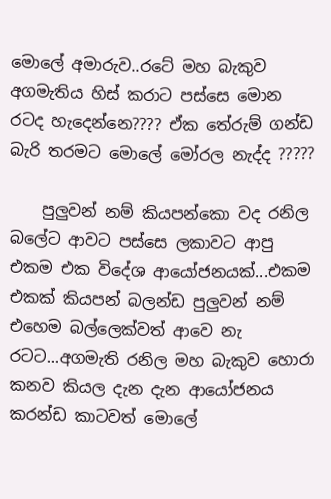මොලේ අමාරුව..රටේ මහ බැකුව අගමැතිය හිස් කරාට පස්සෙ මොන රටද හැදෙන්නෙ???? ඒක තේරුම් ගන්ඩ බැරි තරමට මොලේ මෝරල නැද්ද ?????

    පුලුවන් නම් කියපන්කො වද රනිල බලේට ආවට පස්සෙ ලකාවට ආපු එකම එක විදේශ ආයෝජනයක්...එකම එකක් කියපන් බලන්ඩ පුලුවන් නම් එහෙම බල්ලෙක්වත් ආවෙ නැ රටට...අගමැති රනිල මහ බැකුව හොරා කනව කියල දැන දැන ආයෝජනය කරන්ඩ කාටවත් මොලේ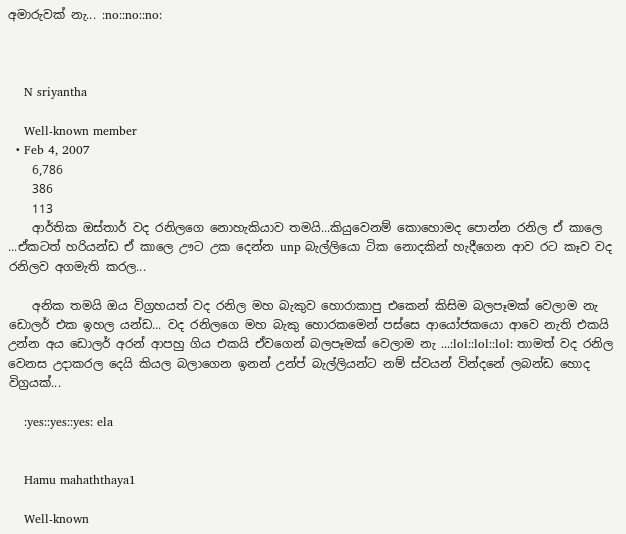අමාරුවක් නැ... :no::no::no:



    N sriyantha

    Well-known member
  • Feb 4, 2007
    6,786
    386
    113
    ආර්තික ඔස්තාර් වද රනිලගෙ නොහැකියාව තමයි...කියුවෙනම් කොහොමද පොන්න රනිල ඒ කාලෙ ...ඒකටත් හරියන්ඩ ඒ කාලෙ ඌට උක දෙන්න unp බැල්ලියො ටික නොදකින් හැදීගෙන ආව රට කෑව වද රනිලව අගමැති කරල...

    අනික තමයි ඔය විග්‍රහයත් වද රනිල මහ බැකුව හොරාකාපු එකෙන් කිසිම බලපෑමක් වෙලාම නැ ඩොලර් එක ඉහල යන්ඩ... වද රනිලගෙ මහ බැකු හොරකමෙන් පස්සෙ ආයෝජකයො ආවෙ නැති එකයි උන්න අය ඩොලර් අරන් ආපහු ගිය එකයි ඒවගෙන් බලපෑමක් වෙලාම නැ ...:lol::lol::lol: තාමත් වද රනිල වෙනස උදාකරල දෙයි කියල බලාගෙන ඉනන් උන්ප් බැල්ලියන්ට නම් ස්වයන් වින්දනේ ලබන්ඩ හොද විග්‍රයක්...

    :yes::yes::yes: ela


    Hamu mahaththaya1

    Well-known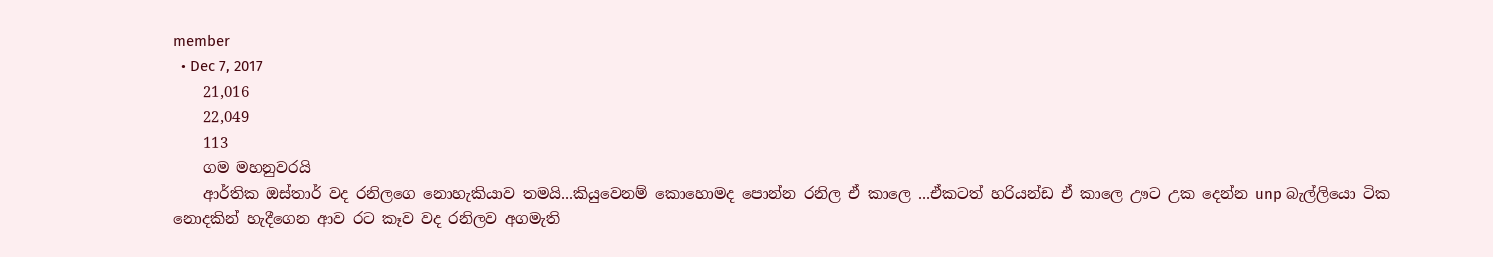member
  • Dec 7, 2017
    21,016
    22,049
    113
    ගම මහනුවරයි
    ආර්තික ඔස්තාර් වද රනිලගෙ නොහැකියාව තමයි...කියුවෙනම් කොහොමද පොන්න රනිල ඒ කාලෙ ...ඒකටත් හරියන්ඩ ඒ කාලෙ ඌට උක දෙන්න unp බැල්ලියො ටික නොදකින් හැදීගෙන ආව රට කෑව වද රනිලව අගමැති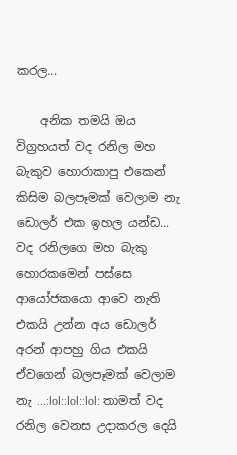කරල...

    අනික තමයි ඔය විග්‍රහයත් වද රනිල මහ බැකුව හොරාකාපු එකෙන් කිසිම බලපෑමක් වෙලාම නැ ඩොලර් එක ඉහල යන්ඩ... වද රනිලගෙ මහ බැකු හොරකමෙන් පස්සෙ ආයෝජකයො ආවෙ නැති එකයි උන්න අය ඩොලර් අරන් ආපහු ගිය එකයි ඒවගෙන් බලපෑමක් වෙලාම නැ ...:lol::lol::lol: තාමත් වද රනිල වෙනස උදාකරල දෙයි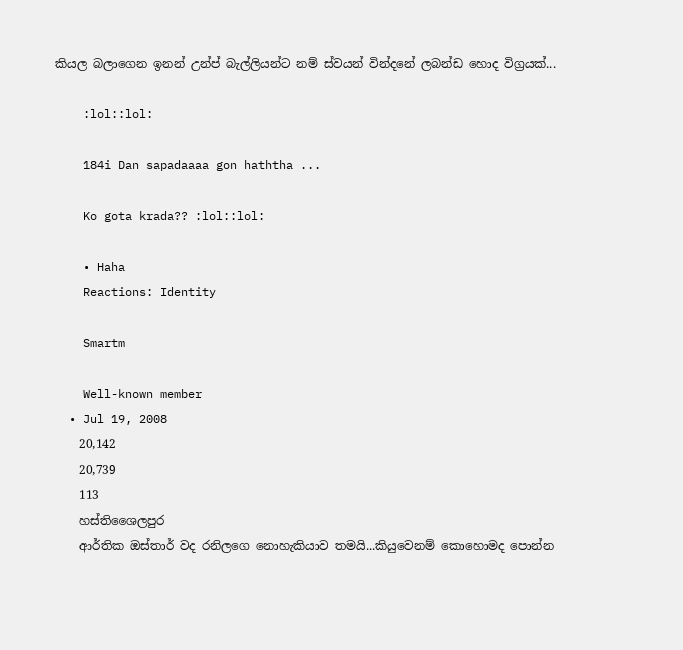කියල බලාගෙන ඉනන් උන්ප් බැල්ලියන්ට නම් ස්වයන් වින්දනේ ලබන්ඩ හොද විග්‍රයක්...

    :lol::lol:

    184i Dan sapadaaaa gon haththa ...

    Ko gota krada?? :lol::lol:

    • Haha
    Reactions: Identity

    Smartm

    Well-known member
  • Jul 19, 2008
    20,142
    20,739
    113
    හස්තිශෛලපුර
    ආර්තික ඔස්තාර් වද රනිලගෙ නොහැකියාව තමයි...කියුවෙනම් කොහොමද පොන්න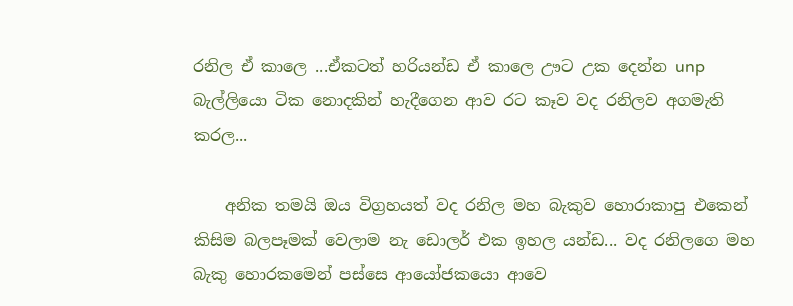රනිල ඒ කාලෙ ...ඒකටත් හරියන්ඩ ඒ කාලෙ ඌට උක දෙන්න unp බැල්ලියො ටික නොදකින් හැදීගෙන ආව රට කෑව වද රනිලව අගමැති කරල...

    අනික තමයි ඔය විග්‍රහයත් වද රනිල මහ බැකුව හොරාකාපු එකෙන් කිසිම බලපෑමක් වෙලාම නැ ඩොලර් එක ඉහල යන්ඩ... වද රනිලගෙ මහ බැකු හොරකමෙන් පස්සෙ ආයෝජකයො ආවෙ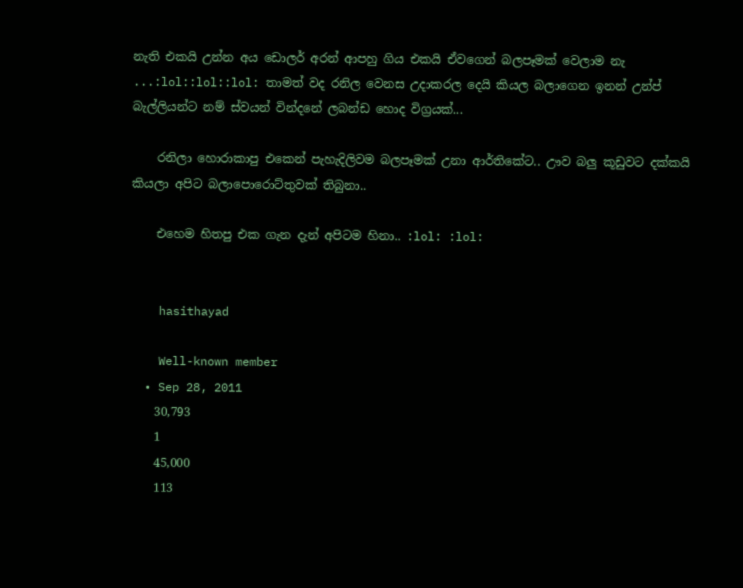නැති එකයි උන්න අය ඩොලර් අරන් ආපහු ගිය එකයි ඒවගෙන් බලපෑමක් වෙලාම නැ ...:lol::lol::lol: තාමත් වද රනිල වෙනස උදාකරල දෙයි කියල බලාගෙන ඉනන් උන්ප් බැල්ලියන්ට නම් ස්වයන් වින්දනේ ලබන්ඩ හොද විග්‍රයක්...

    රනිලා හොරාකාපු එකෙන් පැහැදිලිවම බලපෑමක් උනා ආර්තිකේට.. ඌව බලු කූඩුවට දක්කයි කියලා අපිට බලාපොරොට්තුවක් තිබුනා..

    එහෙම හිතපු එක ගැන දැන් අපිටම හිනා.. :lol: :lol:


    hasithayad

    Well-known member
  • Sep 28, 2011
    30,793
    1
    45,000
    113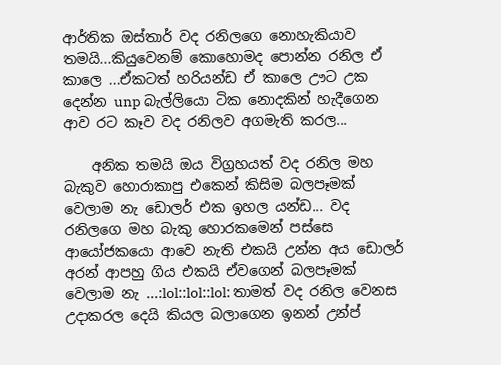ආර්තික ඔස්තාර් වද රනිලගෙ නොහැකියාව තමයි...කියුවෙනම් කොහොමද පොන්න රනිල ඒ කාලෙ ...ඒකටත් හරියන්ඩ ඒ කාලෙ ඌට උක දෙන්න unp බැල්ලියො ටික නොදකින් හැදීගෙන ආව රට කෑව වද රනිලව අගමැති කරල...

    අනික තමයි ඔය විග්‍රහයත් වද රනිල මහ බැකුව හොරාකාපු එකෙන් කිසිම බලපෑමක් වෙලාම නැ ඩොලර් එක ඉහල යන්ඩ... වද රනිලගෙ මහ බැකු හොරකමෙන් පස්සෙ ආයෝජකයො ආවෙ නැති එකයි උන්න අය ඩොලර් අරන් ආපහු ගිය එකයි ඒවගෙන් බලපෑමක් වෙලාම නැ ...:lol::lol::lol: තාමත් වද රනිල වෙනස උදාකරල දෙයි කියල බලාගෙන ඉනන් උන්ප්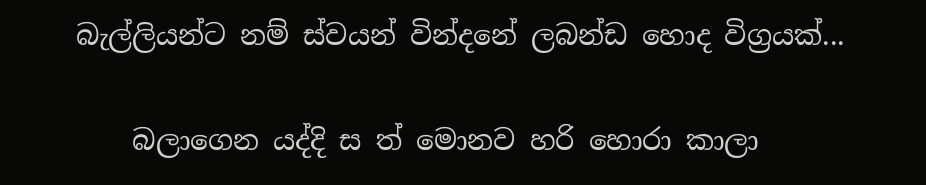බැල්ලියන්ට නම් ස්වයන් වින්දනේ ලබන්ඩ හොද විග්‍රයක්...

    බලාගෙන යද්දි ස ත් මොනව හරි හොරා කාලා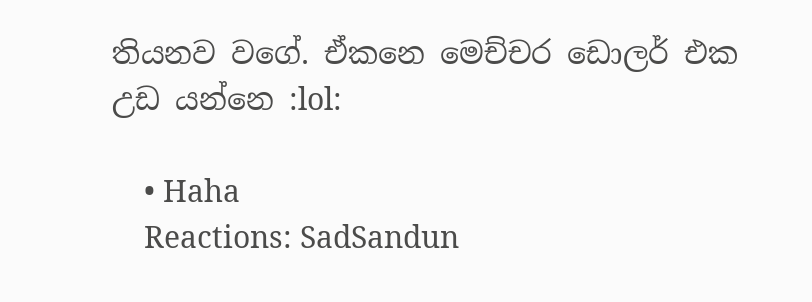තියනව වගේ. ඒකනෙ මෙච්චර ඩොලර් එක උඩ යන්නෙ :lol:

    • Haha
    Reactions: SadSandun